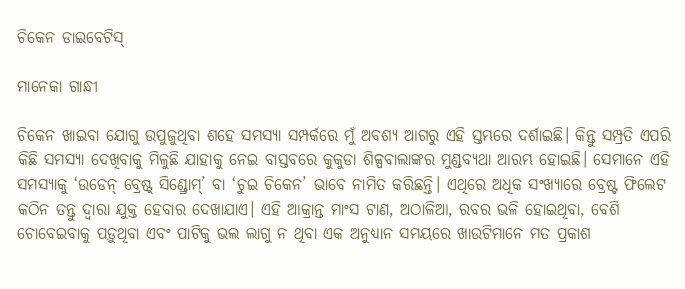ଚିକେନ ଡାଇବେଟିସ୍‌

ମାନେକା ଗାନ୍ଧୀ

ଚିକେନ ଖାଇବା ଯୋଗୁ ଉପୁଜୁଥିବା ଶହେ ସମସ୍ୟା ସମ୍ପର୍କରେ ମୁଁ ଅବଶ୍ୟ ଆଗରୁ ଏହି ସ୍ତମ୍ଭରେ ଦର୍ଶାଇଛି। କିନ୍ତୁ ସମ୍ପ୍ରତି ଏପରି କିଛି ସମସ୍ୟା ଦେଖିବାକୁ ମିଳୁଛି ଯାହାକୁ ନେଇ ବାସ୍ତବରେ କୁକୁଡା ଶିଳ୍ପବାଲାଙ୍କର ମୁଣ୍ଡବ୍ୟଥା ଆରମ୍ଭ ହୋଇଛି। ସେମାନେ ଏହି ସମସ୍ୟାକୁ ‘ଉଡେନ୍‌ ବ୍ରେଷ୍ଟ୍‌ ସିଣ୍ଡ୍ରୋମ୍‌’ ବା ‘ଚୁଇ ଚିକେନ’ ଭାବେ ନାମିତ କରିଛନ୍ତି। ଏଥିରେ ଅଧିକ ସଂଖ୍ୟାରେ ବ୍ରେଷ୍ଟ ଫିଲେଟ କଠିନ ତନ୍ତୁ ଦ୍ୱାରା ଯୁକ୍ତ ହେବାର ଦେଖାଯାଏ। ଏହି ଆକ୍ରାନ୍ତ ମାଂସ ଟାଣ, ଅଠାଳିଆ, ରବର ଭଳି ହୋଇଥିବା, ବେଶି ଚୋବେଇବାକୁ ପଡ଼ୁଥିବା ଏବଂ ପାଟିକୁ ଭଲ ଲାଗୁ ନ ଥିବା ଏକ ଅନୁଧ୍ୟାନ ସମୟରେ ଖାଉଟିମାନେ ମତ ପ୍ରକାଶ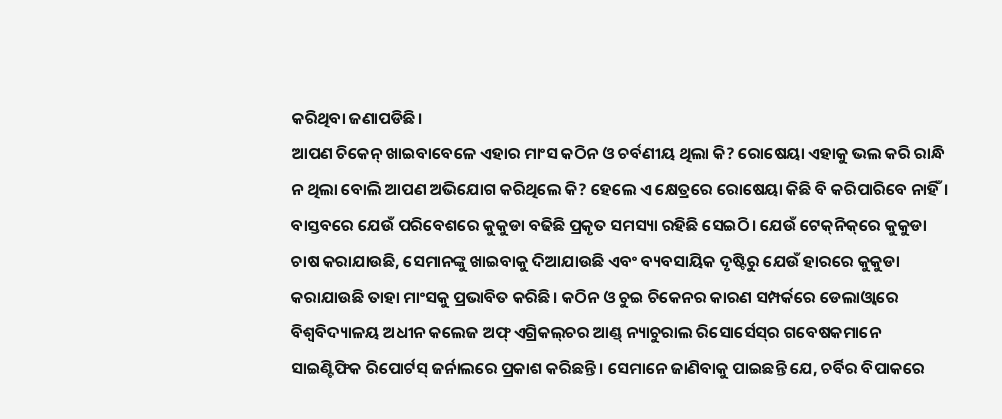କରିଥିବା ଜଣାପଡିଛି।
ଆପଣ ଚିକେନ୍‌ ଖାଇବାବେଳେ ଏହାର ମାଂସ କଠିନ ଓ ଚର୍ବଣୀୟ ଥିଲା କି? ରୋଷେୟା ଏହାକୁ ଭଲ କରି ରାନ୍ଧି ନ ଥିଲା ବୋଲି ଆପଣ ଅଭିଯୋଗ କରିଥିଲେ କି? ହେଲେ ଏ କ୍ଷେତ୍ରରେ ରୋଷେୟା କିଛି ବି କରିପାରିବେ ନାହିଁ। ବାସ୍ତବରେ ଯେଉଁ ପରିବେଶରେ କୁକୁଡା ବଢିଛି ପ୍ରକୃତ ସମସ୍ୟା ରହିଛି ସେଇଠି। ଯେଉଁ ଟେକ୍‌ନିକ୍‌ରେ କୁକୁଡା ଚାଷ କରାଯାଉଛି, ସେମାନଙ୍କୁ ଖାଇବାକୁ ଦିଆଯାଉଛି ଏବଂ ବ୍ୟବସାୟିକ ଦୃଷ୍ଟିରୁ ଯେଉଁ ହାରରେ କୁକୁଡା କରାଯାଉଛି ତାହା ମାଂସକୁ ପ୍ରଭାବିତ କରିଛି। କଠିନ ଓ ଚୁଇ ଚିକେନର କାରଣ ସମ୍ପର୍କରେ ଡେଲାଓ୍ବାରେ ବିଶ୍ୱବିଦ୍ୟାଳୟ ଅଧୀନ କଲେଜ ଅଫ୍‌ ଏଗ୍ରିକଲ୍‌ଚର ଆଣ୍ଡ୍‌ ନ୍ୟାଚୁରାଲ ରିସୋର୍ସେସ୍‌ର ଗବେଷକମାନେ ସାଇଣ୍ଟିଫିକ ରିପୋର୍ଟସ୍‌ ଜର୍ନାଲରେ ପ୍ରକାଶ କରିଛନ୍ତି। ସେମାନେ ଜାଣିବାକୁ ପାଇଛନ୍ତି ଯେ, ଚର୍ବିର ବିପାକରେ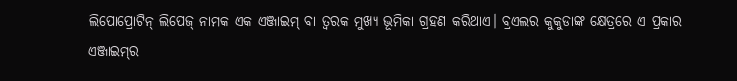ଲିପୋପ୍ରୋଟିନ୍‌ ଲିପେଜ୍‌ ନାମକ ଏକ ଏଞ୍ଜାଇମ୍‌ ବା ତ୍ୱରକ ମୁଖ୍ୟ ଭୂମିକା ଗ୍ରହଣ କରିଥାଏ। ବ୍ରଏଲର କୁକୁଡାଙ୍କ କ୍ଷେତ୍ରରେ ଏ ପ୍ରକାର ଏଞ୍ଜାଇମ୍‌ର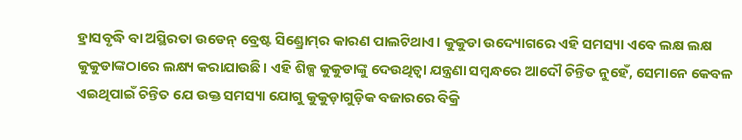ହ୍ରାସବୃଦ୍ଧି ବା ଅସ୍ଥିରତା ଉଡେନ୍‌ ବ୍ରେଷ୍ଟ ସିଣ୍ଡ୍ରୋମ୍‌ର କାରଣ ପାଲଟିଥାଏ। କୁକୁଡା ଉଦ୍ୟୋଗରେ ଏହି ସମସ୍ୟା ଏବେ ଲକ୍ଷ ଲକ୍ଷ କୁକୁଡାଙ୍କଠାରେ ଲକ୍ଷ୍ୟ କରାଯାଉଛି। ଏହି ଶିଳ୍ପ କୁକୁଡାଙ୍କୁ ଦେଉଥିତ୍ବା ଯନ୍ତ୍ରଣା ସମ୍ବନ୍ଧରେ ଆଦୌ ଚିନ୍ତିତ ନୁହେଁ, ସେମାନେ କେବଳ ଏଇଥିପାଇଁ ଚିନ୍ତିତ ଯେ ଉକ୍ତ ସମସ୍ୟା ଯୋଗୁ କୁକୁଡ଼ାଗୁଡ଼ିକ ବଜାରରେ ବିକ୍ରି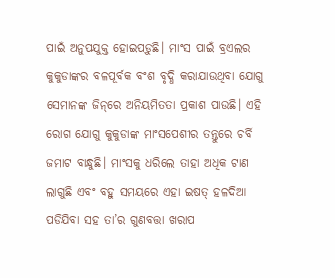ପାଇଁ ଅନୁପଯୁକ୍ତ ହୋଇପଡ଼ୁଛି। ମାଂସ ପାଇଁ ବ୍ରଏଲର କୁକୁଡାଙ୍କର ବଳପୂର୍ବକ ବଂଶ ବୃଦ୍ଧି କରାଯାଉଥିବା ଯୋଗୁ ସେମାନଙ୍କ ଜିନ୍‌ରେ ଅନିୟମିତତା ପ୍ରକାଶ ପାଉଛି। ଏହି ରୋଗ ଯୋଗୁ କୁକୁଡାଙ୍କ ମାଂସପେଶୀର ତନ୍ତୁରେ ଚର୍ବି ଜମାଟ ବାନ୍ଧୁଛି। ମାଂସକୁ ଧରିଲେ ତାହା ଅଧିକ ଟାଣ ଲାଗୁଛି ଏବଂ ବହୁ ସମୟରେ ଏହା ଇଷତ୍‌ ହଳଦିଆ ପଡିଯିବା ସହ ତା’ର ଗୁଣବତ୍ତା ଖରାପ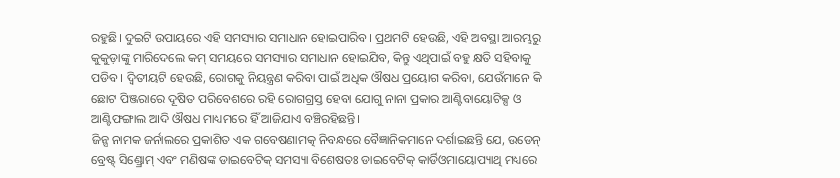ରହୁଛି। ଦୁଇଟି ଉପାୟରେ ଏହି ସମସ୍ୟାର ସମାଧାନ ହୋଇପାରିବ। ପ୍ରଥମଟି ହେଉଛି, ଏହି ଅବସ୍ଥା ଆରମ୍ଭରୁ କୁକୁଡ଼ାଙ୍କୁ ମାରିଦେଲେ କମ୍‌ ସମୟରେ ସମସ୍ୟାର ସମାଧାନ ହୋଇଯିବ, କିନ୍ତୁ ଏଥିପାଇଁ ବହୁ କ୍ଷତି ସହିବାକୁ ପଡିବ। ଦ୍ୱିତୀୟଟି ହେଉଛି, ରୋଗକୁ ନିୟନ୍ତ୍ରଣ କରିବା ପାଇଁ ଅଧିକ ଔଷଧ ପ୍ରୟୋଗ କରିବା, ଯେଉଁମାନେ କି ଛୋଟ ପିଞ୍ଜରାରେ ଦୂଷିତ ପରିବେଶରେ ରହି ରୋଗଗ୍ରସ୍ତ ହେବା ଯୋଗୁ ନାନା ପ୍ରକାର ଆଣ୍ଟିବାୟୋଟିକ୍ସ ଓ ଆଣ୍ଟିଫଙ୍ଗାଲ ଆଦି ଔଷଧ ମାଧ୍ୟମରେ ହିଁ ଆଜିଯାଏ ବଞ୍ଚିରହିଛନ୍ତି।
ଜିନ୍ସ ନାମକ ଜର୍ନାଲରେ ପ୍ରକାଶିତ ଏକ ଗବେଷଣାମତ୍କ ନିବନ୍ଧରେ ବୈଜ୍ଞାନିକମାନେ ଦର୍ଶାଇଛନ୍ତି ଯେ, ଉଡେନ୍‌ ବ୍ରେଷ୍ଟ୍‌ ସିଣ୍ଡ୍ରୋମ୍‌ ଏବଂ ମଣିଷଙ୍କ ଡାଇବେଟିକ୍‌ ସମସ୍ୟା ବିଶେଷତଃ ଡାଇବେଟିକ୍‌ କାର୍ଡିଓମାୟୋପ୍ୟାଥି ମଧ୍ୟରେ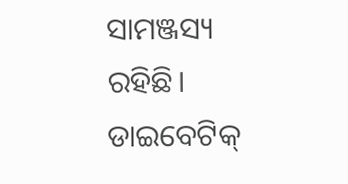ସାମଞ୍ଜସ୍ୟ ରହିଛି। ଡାଇବେଟିକ୍‌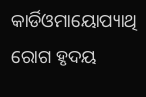କାର୍ଡିଓମାୟୋପ୍ୟାଥି ରୋଗ ହୃଦୟ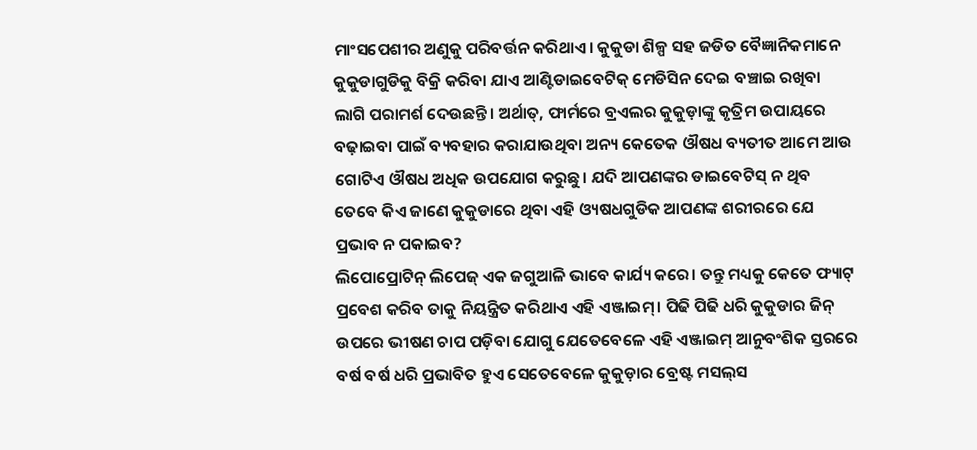ମାଂସପେଶୀର ଅଣୁକୁ ପରିବର୍ତ୍ତନ କରିଥାଏ। କୁକୁଡା ଶିଳ୍ପ ସହ ଜଡିତ ବୈଜ୍ଞାନିକମାନେ କୁକୁଡାଗୁଡିକୁ ବିକ୍ରି କରିବା ଯାଏ ଆଣ୍ଟିଡାଇବେଟିକ୍‌ ମେଡିସିନ ଦେଇ ବଞ୍ଚାଇ ରଖିବା ଲାଗି ପରାମର୍ଶ ଦେଉଛନ୍ତି। ଅର୍ଥାତ୍‌, ଫାର୍ମରେ ବ୍ରଏଲର କୁକୁଡ଼ାଙ୍କୁ କୃତ୍ରିମ ଉପାୟରେ ବଢ଼ାଇବା ପାଇଁ ବ୍ୟବହାର କରାଯାଉଥିବା ଅନ୍ୟ କେତେକ ଔଷଧ ବ୍ୟତୀତ ଆମେ ଆଉ ଗୋଟିଏ ଔଷଧ ଅଧିକ ଉପଯୋଗ କରୁଛୁ। ଯଦି ଆପଣଙ୍କର ଡାଇବେଟିସ୍‌ ନ ଥିବ ତେବେ କିଏ ଜାଣେ କୁକୁଡାରେ ଥିବା ଏହି ଓ୍ୟଷଧଗୁଡିକ ଆପଣଙ୍କ ଶରୀରରେ ଯେ ପ୍ରଭାବ ନ ପକାଇବ?
ଲିପୋପ୍ରୋଟିନ୍‌ ଲିପେଜ୍‌ ଏକ ଜଗୁଆଳି ଭାବେ କାର୍ଯ୍ୟ କରେ। ତନ୍ତୁ ମଧ୍ୟକୁ କେତେ ଫ୍ୟାଟ୍‌ ପ୍ରବେଶ କରିବ ତାକୁ ନିୟନ୍ତ୍ରିତ କରିଥାଏ ଏହି ଏଞ୍ଜାଇମ୍‌। ପିଢି ପିଢି ଧରି କୁକୁଡାର ଜିନ୍‌ ଉପରେ ଭୀଷଣ ଚାପ ପଡ଼ିବା ଯୋଗୁ ଯେତେବେଳେ ଏହି ଏଞ୍ଜାଇମ୍‌ ଆନୁବଂଶିକ ସ୍ତରରେ ବର୍ଷ ବର୍ଷ ଧରି ପ୍ରଭାବିତ ହୁଏ ସେତେବେଳେ କୁକୁଡ଼ାର ବ୍ରେଷ୍ଟ ମସଲ୍‌ସ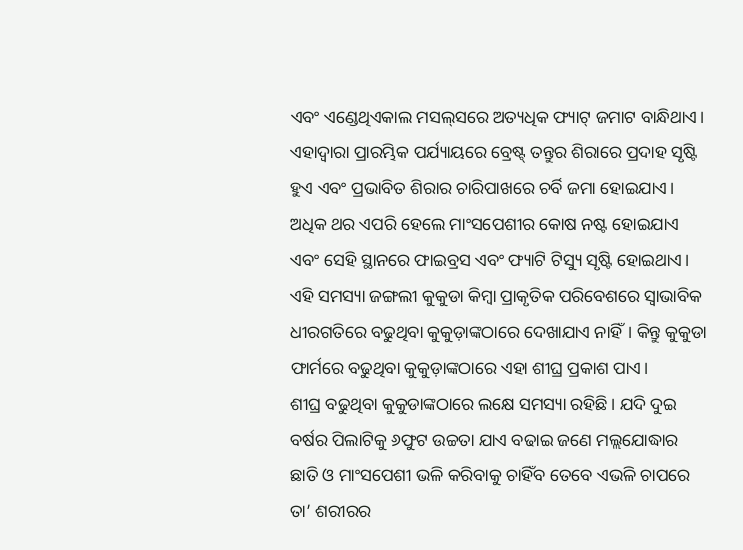ଏବଂ ଏଣ୍ଡେଥିଏକାଲ ମସଲ୍‌ସରେ ଅତ୍ୟଧିକ ଫ୍ୟାଟ୍‌ ଜମାଟ ବାନ୍ଧିଥାଏ। ଏହାଦ୍ୱାରା ପ୍ରାରମ୍ଭିକ ପର୍ଯ୍ୟାୟରେ ବ୍ରେଷ୍ଟ୍‌ ତନ୍ତୁର ଶିରାରେ ପ୍ରଦାହ ସୃଷ୍ଟି ହୁଏ ଏବଂ ପ୍ରଭାବିତ ଶିରାର ଚାରିପାଖରେ ଚର୍ବି ଜମା ହୋଇଯାଏ। ଅଧିକ ଥର ଏପରି ହେଲେ ମାଂସପେଶୀର କୋଷ ନଷ୍ଟ ହୋଇଯାଏ ଏବଂ ସେହି ସ୍ଥାନରେ ଫାଇବ୍ରସ ଏବଂ ଫ୍ୟାଟି ଟିସ୍ୟୁ ସୃଷ୍ଟି ହୋଇଥାଏ। ଏହି ସମସ୍ୟା ଜଙ୍ଗଲୀ କୁକୁଡା କିମ୍ବା ପ୍ରାକୃତିକ ପରିବେଶରେ ସ୍ବାଭାବିକ ଧୀରଗତିରେ ବଢୁଥିବା କୁକୁଡ଼ାଙ୍କଠାରେ ଦେଖାଯାଏ ନାହିଁ। କିନ୍ତୁ କୁକୁଡା ଫାର୍ମରେ ବଢୁଥିବା କୁକୁଡ଼ାଙ୍କଠାରେ ଏହା ଶୀଘ୍ର ପ୍ରକାଶ ପାଏ।
ଶୀଘ୍ର ବଢୁଥିବା କୁକୁଡାଙ୍କଠାରେ ଲକ୍ଷେ ସମସ୍ୟା ରହିଛି। ଯଦି ଦୁଇ ବର୍ଷର ପିଲାଟିକୁ ୬ଫୁଟ ଉଚ୍ଚତା ଯାଏ ବଢାଇ ଜଣେ ମଲ୍ଲଯୋଦ୍ଧାର ଛାତି ଓ ମାଂସପେଶୀ ଭଳି କରିବାକୁ ଚାହିଁବ ତେବେ ଏଭଳି ଚାପରେ ତା’ ଶରୀରର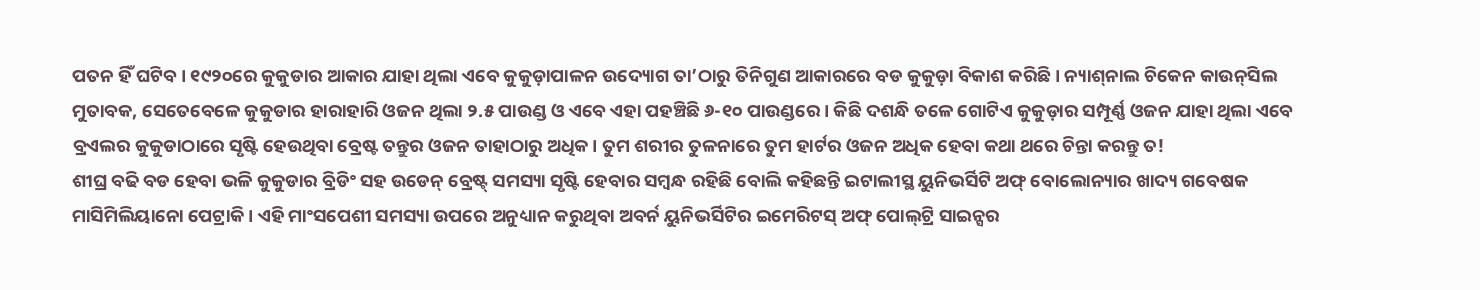ପତନ ହିଁ ଘଟିବ। ୧୯୨୦ରେ କୁକୁଡାର ଆକାର ଯାହା ଥିଲା ଏବେ କୁକୁଡ଼ାପାଳନ ଉଦ୍ୟୋଗ ତା’ଠାରୁ ତିନିଗୁଣ ଆକାରରେ ବଡ କୁକୁଡ଼ା ବିକାଶ କରିଛି। ନ୍ୟାଶ୍‌ନାଲ ଚିକେନ କାଉନ୍‌ସିଲ ମୁତାବକ, ସେତେବେଳେ କୁକୁଡାର ହାରାହାରି ଓଜନ ଥିଲା ୨.୫ ପାଉଣ୍ଡ ଓ ଏବେ ଏହା ପହଞ୍ଚିଛି ୬-୧୦ ପାଉଣ୍ଡରେ। କିଛି ଦଶନ୍ଧି ତଳେ ଗୋଟିଏ କୁକୁଡ଼ାର ସମ୍ପୂର୍ଣ୍ଣ ଓଜନ ଯାହା ଥିଲା ଏବେ ବ୍ରଏଲର କୁକୁଡାଠାରେ ସୃଷ୍ଟି ହେଉଥିବା ବ୍ରେଷ୍ଟ ତନ୍ତୁର ଓଜନ ତାହାଠାରୁ ଅଧିକ। ତୁମ ଶରୀର ତୁଳନାରେ ତୁମ ହାର୍ଟର ଓଜନ ଅଧିକ ହେବା କଥା ଥରେ ଚିନ୍ତା କରନ୍ତୁ ତ!
ଶୀଘ୍ର ବଢି ବଡ ହେବା ଭଳି କୁକୁଡାର ବ୍ରିଡିଂ ସହ ଉଡେନ୍‌ ବ୍ରେଷ୍ଟ୍‌ ସମସ୍ୟା ସୃଷ୍ଟି ହେବାର ସମ୍ବନ୍ଧ ରହିଛି ବୋଲି କହିଛନ୍ତି ଇଟାଲୀସ୍ଥ ୟୁନିଭର୍ସିଟି ଅଫ୍‌ ବୋଲୋନ୍ୟାର ଖାଦ୍ୟ ଗବେଷକ ମାସିମିଲିୟାନୋ ପେଟ୍ରାକି। ଏହି ମାଂସପେଶୀ ସମସ୍ୟା ଉପରେ ଅନୁଧ୍ୟାନ କରୁଥିବା ଅବର୍ନ ୟୁନିଭର୍ସିଟିର ଇମେରିଟସ୍‌ ଅଫ୍‌ ପୋଲ୍‌ଟ୍ରି ସାଇନ୍ସର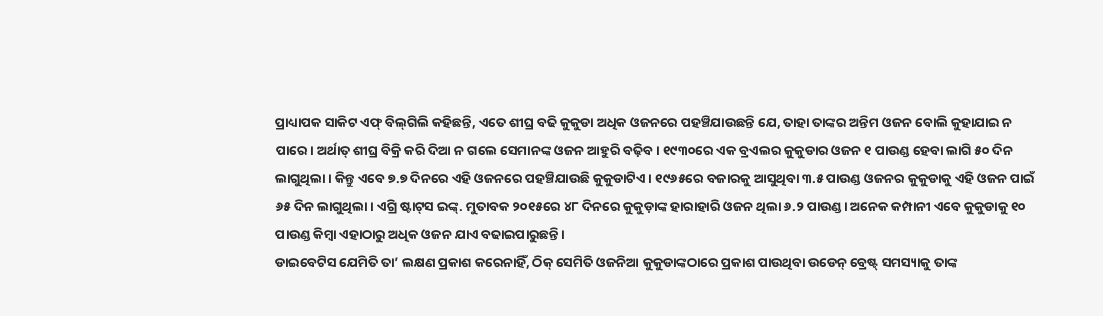ପ୍ରାଧ୍ୟାପକ ସାକିଟ ଏଫ୍‌ ବିଲ୍‌ଗିଲି କହିଛନ୍ତି, ଏତେ ଶୀଘ୍ର ବଢି କୁକୁଡା ଅଧିକ ଓଜନରେ ପହଞ୍ଚିଯାଉଛନ୍ତି ଯେ, ତାହା ତାଙ୍କର ଅନ୍ତିମ ଓଜନ ବୋଲି କୁହାଯାଇ ନ ପାରେ। ଅର୍ଥାତ୍‌ ଶୀଘ୍ର ବିକ୍ରି କରି ଦିଆ ନ ଗଲେ ସେମାନଙ୍କ ଓଜନ ଆହୁରି ବଢ଼ିବ। ୧୯୩୦ରେ ଏକ ବ୍ରଏଲର କୁକୁଡାର ଓଜନ ୧ ପାଉଣ୍ଡ ହେବା ଲାଗି ୫୦ ଦିନ ଲାଗୁଥିଲା। କିନ୍ତୁ ଏବେ ୭.୭ ଦିନରେ ଏହି ଓଜନରେ ପହଞ୍ଚିଯାଉଛି କୁକୁଡାଟିଏ। ୧୯୬୫ରେ ବଜାରକୁ ଆସୁଥିବା ୩.୫ ପାଉଣ୍ଡ ଓଜନର କୁକୁଡାକୁ ଏହି ଓଜନ ପାଇଁ ୬୫ ଦିନ ଲାଗୁଥିଲା। ଏଗ୍ରି ଷ୍ଟାଟ୍‌ସ ଇଙ୍କ୍‌. ମୁତାବକ ୨୦୧୫ରେ ୪୮ ଦିନରେ କୁକୁଡ଼ାଙ୍କ ହାରାହାରି ଓଜନ ଥିଲା ୬.୨ ପାଉଣ୍ଡ। ଅନେକ କମ୍ପାନୀ ଏବେ କୁକୁଡାକୁ ୧୦ ପାଉଣ୍ଡ କିମ୍ବା ଏହାଠାରୁ ଅଧିକ ଓଜନ ଯାଏ ବଢାଇପାରୁଛନ୍ତି।
ଡାଇବେଟିସ ଯେମିତି ତା’ ଲକ୍ଷଣ ପ୍ରକାଶ କରେନାହିଁ, ଠିକ୍‌ ସେମିତି ଓଜନିଆ କୁକୁଡାଙ୍କଠାରେ ପ୍ରକାଶ ପାଉଥିବା ଉଡେନ୍‌ ବ୍ରେଷ୍ଟ୍‌ ସମସ୍ୟାକୁ ତାଙ୍କ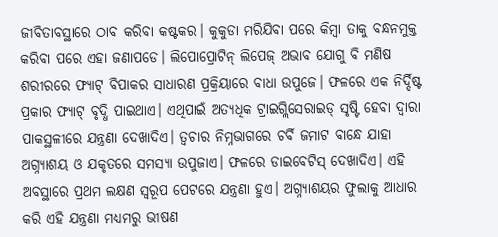ଜୀବିତାବସ୍ଥାରେ ଠାବ କରିବା କଷ୍ଟକର। କୁକୁଡା ମରିଯିବା ପରେ କିମ୍ବା ତାକୁ ବନ୍ଧନମୁକ୍ତ କରିବା ପରେ ଏହା ଜଣାପଡେ। ଲିପୋପ୍ରୋଟିନ୍‌ ଲିପେଜ୍‌ ଅଭାବ ଯୋଗୁ ବି ମଣିଷ ଶରୀରରେ ଫ୍ୟାଟ୍‌ ବିପାକର ସାଧାରଣ ପ୍ରକ୍ରିୟାରେ ବାଧା ଉପୁଜେ। ଫଳରେ ଏକ ନିର୍ଦ୍ଦିଷ୍ଟ ପ୍ରକାର ଫ୍ୟାଟ୍‌ ବୃଦ୍ଧି ପାଇଥାଏ। ଏଥିପାଇଁ ଅତ୍ୟଧିକ ଟ୍ରାଇଗ୍ଲିସେରାଇଡ୍‌ ସୃଷ୍ଟି ହେବା ଦ୍ୱାରା ପାକସ୍ଥଳୀରେ ଯନ୍ତ୍ରଣା ଦେଖାଦିଏ। ତ୍ୱଚାର ନିମ୍ନଭାଗରେ ଚର୍ବି ଜମାଟ ବାନ୍ଧେ ଯାହା ଅଗ୍ନ୍ୟାଶୟ ଓ ଯକୃତରେ ସମସ୍ୟା ଉପୁଜାଏ। ଫଳରେ ଡାଇବେଟିସ୍‌ ଦେଖାଦିଏ। ଏହି ଅବସ୍ଥାରେ ପ୍ରଥମ ଲକ୍ଷଣ ସ୍ବରୂପ ପେଟରେ ଯନ୍ତ୍ରଣା ହୁଏ। ଅଗ୍ନ୍ୟାଶୟର ଫୁଲାକୁ ଆଧାର କରି ଏହି ଯନ୍ତ୍ରଣା ମଧ୍ୟମରୁ ଭୀଷଣ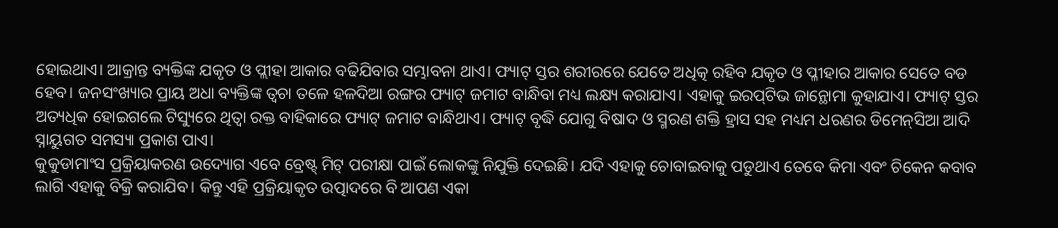ହୋଇଥାଏ। ଆକ୍ରାନ୍ତ ବ୍ୟକ୍ତିଙ୍କ ଯକୃତ ଓ ପ୍ଲୀହା ଆକାର ବଢିଯିବାର ସମ୍ଭାବନା ଥାଏ। ଫ୍ୟାଟ୍‌ ସ୍ତର ଶରୀରରେ ଯେତେ ଅଧିତ୍କ ରହିବ ଯକୃତ ଓ ପ୍ଳୀହାର ଆକାର ସେତେ ବଡ ହେବ। ଜନସଂଖ୍ୟାର ପ୍ରାୟ ଅଧା ବ୍ୟକ୍ତିଙ୍କ ତ୍ୱଚା ତଳେ ହଳଦିଆ ରଙ୍ଗର ଫ୍ୟାଟ୍‌ ଜମାଟ ବାନ୍ଧିବା ମଧ୍ୟ ଲକ୍ଷ୍ୟ କରାଯାଏ। ଏହାକୁ ଇରପ୍‌ଟିଭ ଜାନ୍ଥୋମା କୁହାଯାଏ। ଫ୍ୟାଟ୍‌ ସ୍ତର ଅତ୍ୟଧିକ ହୋଇଗଲେ ଟିସ୍ୟୁରେ ଥିତ୍ବା ରକ୍ତ ବାହିକାରେ ଫ୍ୟାଟ୍‌ ଜମାଟ ବାନ୍ଧିଥାଏ। ଫ୍ୟାଟ୍‌ ବୃଦ୍ଧି ଯୋଗୁ ବିଷାଦ ଓ ସ୍ମରଣ ଶକ୍ତି ହ୍ରାସ ସହ ମଧ୍ୟମ ଧରଣର ଡିମେନ୍‌ସିଆ ଆଦି ସ୍ନାୟୁଗତ ସମସ୍ୟା ପ୍ରକାଶ ପାଏ।
କୁକୁଡାମାଂସ ପ୍ରକ୍ରିୟାକରଣ ଉଦ୍ୟୋଗ ଏବେ ବ୍ରେଷ୍ଟ୍‌ ମିଟ୍‌ ପରୀକ୍ଷା ପାଇଁ ଲୋକଙ୍କୁ ନିଯୁକ୍ତି ଦେଇଛି। ଯଦି ଏହାକୁ ଚୋବାଇବାକୁ ପଡୁଥାଏ ତେବେ କିମା ଏବଂ ଚିକେନ କବାବ ଲାଗି ଏହାକୁ ବିକ୍ରି କରାଯିବ। କିନ୍ତୁ ଏହି ପ୍ରକ୍ରିୟାକୃତ ଉତ୍ପାଦରେ ବି ଆପଣ ଏକା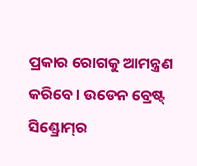ପ୍ରକାର ରୋଗକୁ ଆମନ୍ତ୍ରଣ କରିବେ। ଉଡେନ ବ୍ରେଷ୍ଟ୍‌ ସିଣ୍ଡ୍ରୋମ୍‌ର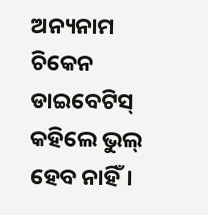ଅନ୍ୟନାମ ଚିକେନ ଡାଇବେଟିସ୍‌ କହିଲେ ଭୁଲ୍‌ ହେବ ନାହିଁ।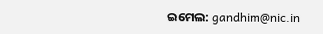ଇମେଲ: gandhim@nic.in